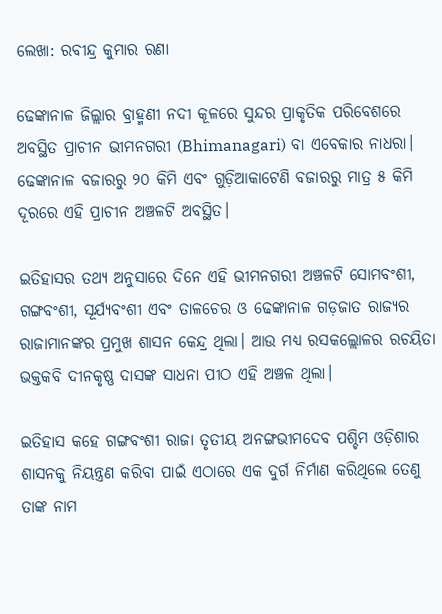ଲେଖା: ରବୀନ୍ଦ୍ର କୁମାର ରଣା

ଢେଙ୍କାନାଳ ଜିଲ୍ଲାର ବ୍ରାହ୍ମଣୀ ନଦୀ କୂଳରେ ସୁନ୍ଦର ପ୍ରାକୃତିକ ପରିବେଶରେ ଅବସ୍ଥିତ ପ୍ରାଚୀନ ଭୀମନଗରୀ (Bhimanagari) ବା ଏବେକାର ନାଧରା। ଢେଙ୍କାନାଳ ବଜାରରୁ ୨୦ କିମି ଏବଂ ଗୁଡ଼ିଆକାଟେଣି ବଜାରରୁ ମାତ୍ର ୫ କିମି ଦୂରରେ ଏହି ପ୍ରାଚୀନ ଅଞ୍ଚଳଟି ଅବସ୍ଥିତ।

ଇତିହାସର ତଥ୍ଯ ଅନୁସାରେ ଦିନେ ଏହି ଭୀମନଗରୀ ଅଞ୍ଚଳଟି ସୋମବଂଶୀ, ଗଙ୍ଗବଂଶୀ, ସୂର୍ଯ୍ୟବଂଶୀ ଏବଂ ତାଳଚେର ଓ ଢେଙ୍କାନାଳ ଗଡ଼ଜାତ ରାଜ୍ୟର ରାଜାମାନଙ୍କର ପ୍ରମୁଖ ଶାସନ କେନ୍ଦ୍ର ଥିଲା। ଆଉ ମଧ୍ୟ ରସକଲ୍ଲୋଳର ରଚୟିତା ଭକ୍ତକବି ଦୀନକୃଷ୍ଣ ଦାସଙ୍କ ସାଧନା ପୀଠ ଏହି ଅଞ୍ଚଳ ଥିଲା।

ଇତିହାସ କହେ ଗଙ୍ଗବଂଶୀ ରାଜା ତୃତୀୟ ଅନଙ୍ଗଭୀମଦେବ ପଶ୍ଚିମ ଓଡ଼ିଶାର ଶାସନକୁ ନିୟନ୍ତ୍ରଣ କରିବା ପାଇଁ ଏଠାରେ ଏକ ଦୁର୍ଗ ନିର୍ମାଣ କରିଥିଲେ ତେଣୁ ତାଙ୍କ ନାମ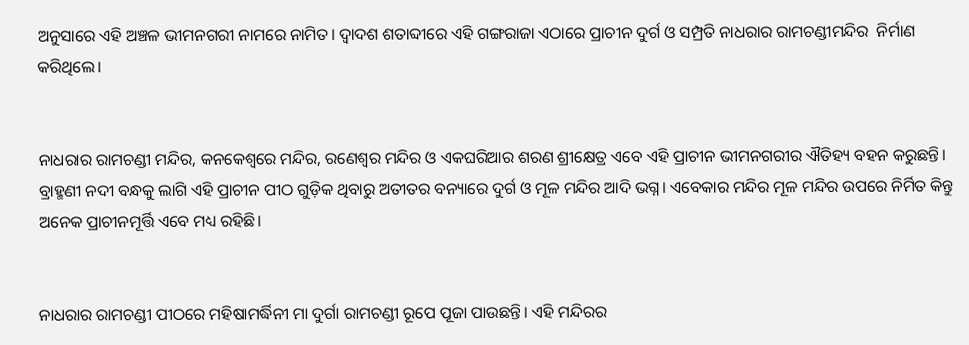ଅନୁସାରେ ଏହି ଅଞ୍ଚଳ ଭୀମନଗରୀ ନାମରେ ନାମିତ। ଦ୍ଵାଦଶ ଶତାବ୍ଦୀରେ ଏହି ଗଙ୍ଗରାଜା ଏଠାରେ ପ୍ରାଚୀନ ଦୁର୍ଗ ଓ ସମ୍ପ୍ରତି ନାଧରାର ରାମଚଣ୍ଡୀମନ୍ଦିର  ନିର୍ମାଣ କରିଥିଲେ।


ନାଧରାର ରାମଚଣ୍ଡୀ ମନ୍ଦିର, କନକେଶ୍ୱରେ ମନ୍ଦିର, ରଣେଶ୍ୱର ମନ୍ଦିର ଓ ଏକଘରିଆର ଶରଣ ଶ୍ରୀକ୍ଷେତ୍ର ଏବେ ଏହି ପ୍ରାଚୀନ ଭୀମନଗରୀର ଐତିହ୍ୟ ବହନ କରୁଛନ୍ତି। ବ୍ରାହ୍ମଣୀ ନଦୀ ବନ୍ଧକୁ ଲାଗି ଏହି ପ୍ରାଚୀନ ପୀଠ ଗୁଡ଼ିକ ଥିବାରୁ ଅତୀତର ବନ୍ୟାରେ ଦୁର୍ଗ ଓ ମୂଳ ମନ୍ଦିର ଆଦି ଭଗ୍ନ। ଏବେକାର ମନ୍ଦିର ମୂଳ ମନ୍ଦିର ଉପରେ ନିର୍ମିତ କିନ୍ତୁ ଅନେକ ପ୍ରାଚୀନମୂର୍ତ୍ତି ଏବେ ମଧ୍ୟ ରହିଛି।


ନାଧରାର ରାମଚଣ୍ଡୀ ପୀଠରେ ମହିଷାମର୍ଦ୍ଧିନୀ ମା ଦୁର୍ଗା ରାମଚଣ୍ଡୀ ରୂପେ ପୂଜା ପାଉଛନ୍ତି। ଏହି ମନ୍ଦିରର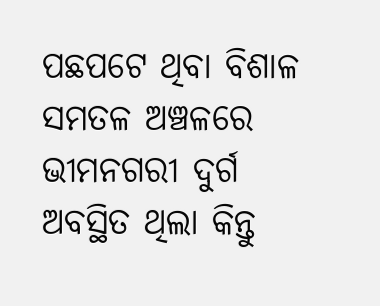ପଛପଟେ ଥିବା ବିଶାଳ ସମତଳ ଅଞ୍ଚଳରେ ଭୀମନଗରୀ ଦୁର୍ଗ ଅବସ୍ଥିତ ଥିଲା କିନ୍ତୁ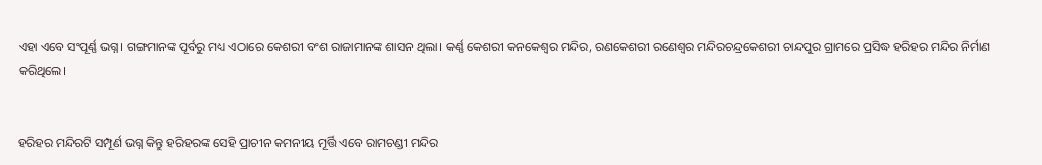ଏହା ଏବେ ସଂପୂର୍ଣ୍ଣ ଭଗ୍ନ। ଗଙ୍ଗମାନଙ୍କ ପୂର୍ବରୁ ମଧ୍ୟ ଏଠାରେ କେଶରୀ ବଂଶ ରାଜାମାନଙ୍କ ଶାସନ ଥିଲା। କର୍ଣ୍ଣ କେଶରୀ କନକେଶ୍ୱର ମନ୍ଦିର, ରଣକେଶରୀ ରଣେଶ୍ଵର ମନ୍ଦିରଚନ୍ଦ୍ରକେଶରୀ ଚାନ୍ଦପୁର ଗ୍ରାମରେ ପ୍ରସିଦ୍ଧ ହରିହର ମନ୍ଦିର ନିର୍ମାଣ କରିଥିଲେ।


ହରିହର ମନ୍ଦିରଟି ସମ୍ପୂର୍ଣ ଭଗ୍ନ କିନ୍ତୁ ହରିହରଙ୍କ ସେହି ପ୍ରାଚୀନ କମନୀୟ ମୂର୍ତ୍ତି ଏବେ ରାମଚଣ୍ଡୀ ମନ୍ଦିର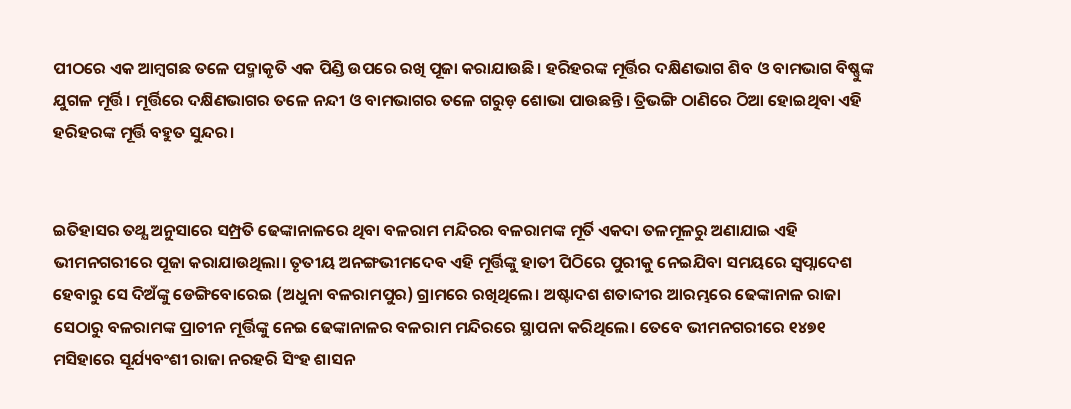ପୀଠରେ ଏକ ଆମ୍ବଗଛ ତଳେ ପଦ୍ମାକୃତି ଏକ ପିଣ୍ଡି ଉପରେ ରଖି ପୂଜା କରାଯାଉଛି। ହରିହରଙ୍କ ମୂର୍ତ୍ତିର ଦକ୍ଷିଣଭାଗ ଶିବ ଓ ବାମଭାଗ ବିଷ୍ଣୁଙ୍କ ଯୁଗଳ ମୂର୍ତ୍ତି। ମୂର୍ତ୍ତିରେ ଦକ୍ଷିଣଭାଗର ତଳେ ନନ୍ଦୀ ଓ ବାମଭାଗର ତଳେ ଗରୁଡ଼ ଶୋଭା ପାଉଛନ୍ତି। ତ୍ରିଭଙ୍ଗି ଠାଣିରେ ଠିଆ ହୋଇଥିବା ଏହି ହରିହରଙ୍କ ମୂର୍ତ୍ତି ବହୁତ ସୁନ୍ଦର।


ଇତିହାସର ତଥ୍ଯ ଅନୁସାରେ ସମ୍ପ୍ରତି ଢେଙ୍କାନାଳରେ ଥିବା ବଳରାମ ମନ୍ଦିରର ବଳରାମଙ୍କ ମୂର୍ତି ଏକଦା ତଳମୂଳରୁ ଅଣାଯାଇ ଏହି ଭୀମନଗରୀରେ ପୂଜା କରାଯାଉଥିଲା। ତୃତୀୟ ଅନଙ୍ଗଭୀମଦେବ ଏହି ମୂର୍ତ୍ତିଙ୍କୁ ହାତୀ ପିଠିରେ ପୁରୀକୁ ନେଇଯିବା ସମୟରେ ସ୍ଵପ୍ନାଦେଶ ହେବାରୁ ସେ ଦିଅଁଙ୍କୁ ଡେଙ୍ଗିବୋରେଇ (ଅଧୁନା ବଳରାମପୁର) ଗ୍ରାମରେ ରଖିଥିଲେ। ଅଷ୍ଟାଦଶ ଶତାବ୍ଦୀର ଆରମ୍ଭରେ ଢେଙ୍କାନାଳ ରାଜା ସେଠାରୁ ବଳରାମଙ୍କ ପ୍ରାଚୀନ ମୂର୍ତ୍ତିଙ୍କୁ ନେଇ ଢେଙ୍କାନାଳର ବଳରାମ ମନ୍ଦିରରେ ସ୍ଥାପନା କରିଥିଲେ। ତେବେ ଭୀମନଗରୀରେ ୧୪୭୧ ମସିହାରେ ସୂର୍ଯ୍ୟବଂଶୀ ରାଜା ନରହରି ସିଂହ ଶାସନ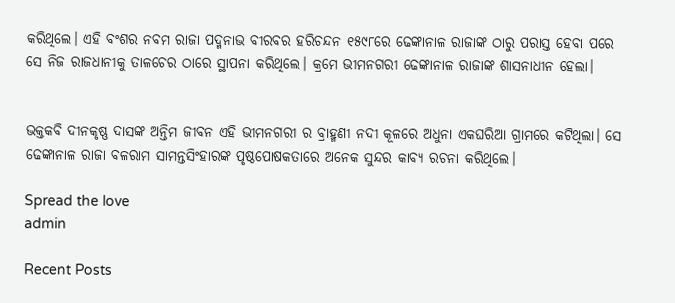କରିଥିଲେ। ଏହି ବଂଶର ନବମ ରାଜା ପଦ୍ମନାଭ ବୀରବର ହରିଚନ୍ଦନ ୧୫୯୮ରେ ଢେଙ୍କାନାଳ ରାଜାଙ୍କ ଠାରୁ ପରାସ୍ତ ହେବା ପରେ ସେ ନିଜ ରାଜଧାନୀକୁ ତାଳଚେର ଠାରେ ସ୍ଥାପନା କରିଥିଲେ। କ୍ରମେ ଭୀମନଗରୀ ଢେଙ୍କାନାଳ ରାଜାଙ୍କ ଶାସନାଧୀନ ହେଲା।


ଭକ୍ତକବି ଦୀନକୃଷ୍ଣ ଦାସଙ୍କ ଅନ୍ତିମ ଜୀବନ ଏହି ଭୀମନଗରୀ ର ବ୍ରାହ୍ମଣୀ ନଦୀ କୂଳରେ ଅଧୁନା ଏକଘରିଆ ଗ୍ରାମରେ କଟିଥିଲା। ସେ ଢେଙ୍କାନାଳ ରାଜା ବଳରାମ ସାମନ୍ତସିଂହାରଙ୍କ ପୃଷ୍ଠପୋଷକତାରେ ଅନେକ ସୁନ୍ଦର କାବ୍ୟ ରଚନା କରିଥିଲେ।

Spread the love
admin

Recent Posts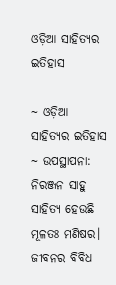ଓଡ଼ିଆ ସାହିତ୍ୟର ଇତିହାସ

~ ଓଡ଼ିଆ ସାହିତ୍ୟର ଇତିହାସ ~ ଉପସ୍ଥାପନା: ନିରଞ୍ଜନ ସାହୁ ସାହିତ୍ୟ ହେଉଛି ମୂଳତଃ ମଣିଷର। ଜୀବନର ବିବିଧ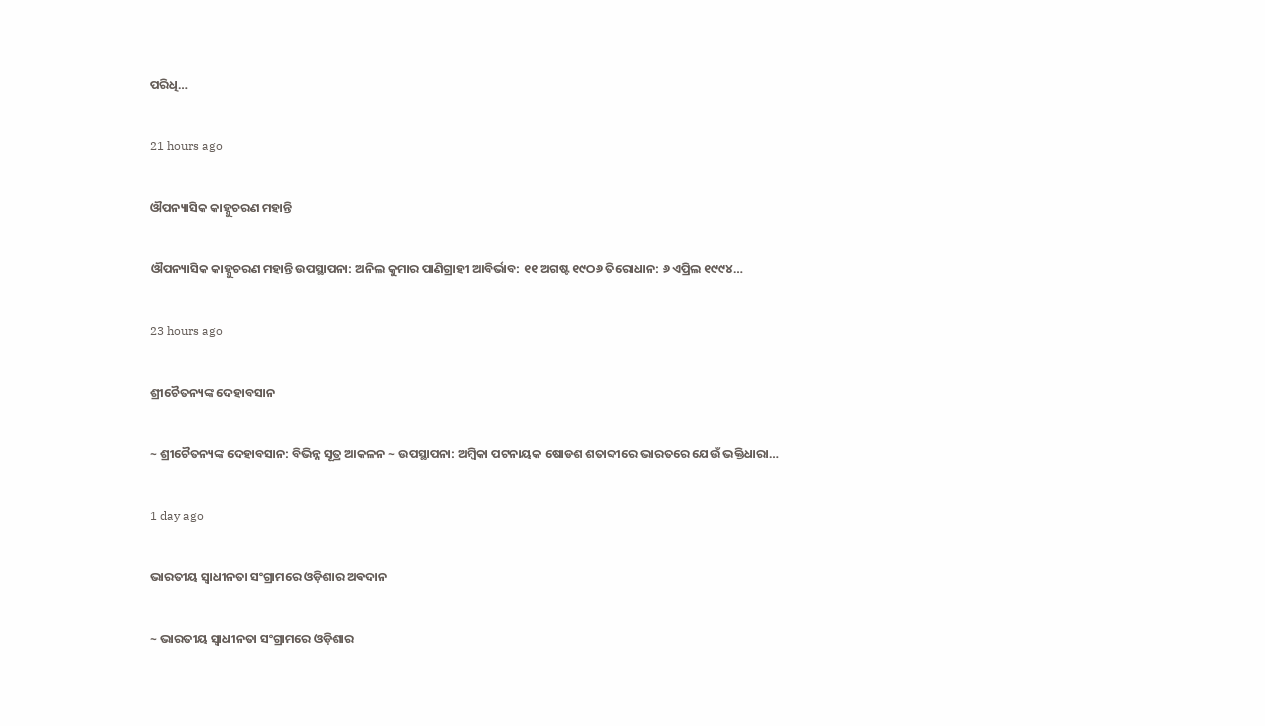ପରିଧି…

21 hours ago

ଔପନ୍ୟାସିକ କାହ୍ନୁଚରଣ ମହାନ୍ତି

ଔପନ୍ୟାସିକ କାହ୍ନୁଚରଣ ମହାନ୍ତି ଉପସ୍ଥାପନା: ଅନିଲ କୁମାର ପାଣିଗ୍ରାହୀ ଆବିର୍ଭାବ: ୧୧ ଅଗଷ୍ଟ ୧୯ଠ୬ ତିରୋଧାନ: ୬ ଏପ୍ରିଲ ୧୯୯୪…

23 hours ago

ଶ୍ରୀଚୈତନ୍ୟଙ୍କ ଦେହାବସାନ

~ ଶ୍ରୀଚୈତନ୍ୟଙ୍କ ଦେହାବସାନ: ବିଭିନ୍ନ ସୂତ୍ର ଆକଳନ ~ ଉପସ୍ଥାପନା: ଅମ୍ବିକା ପଟନାୟକ ଷୋଡଶ ଶତାବ୍ଦୀରେ ଭାରତରେ ଯେଉଁ ଭକ୍ତିଧାରା…

1 day ago

ଭାରତୀୟ ସ୍ୱାଧୀନତା ସଂଗ୍ରାମରେ ଓଡ଼ିଶାର ଅଵଦାନ

~ ଭାରତୀୟ ସ୍ୱାଧୀନତା ସଂଗ୍ରାମରେ ଓଡ଼ିଶାର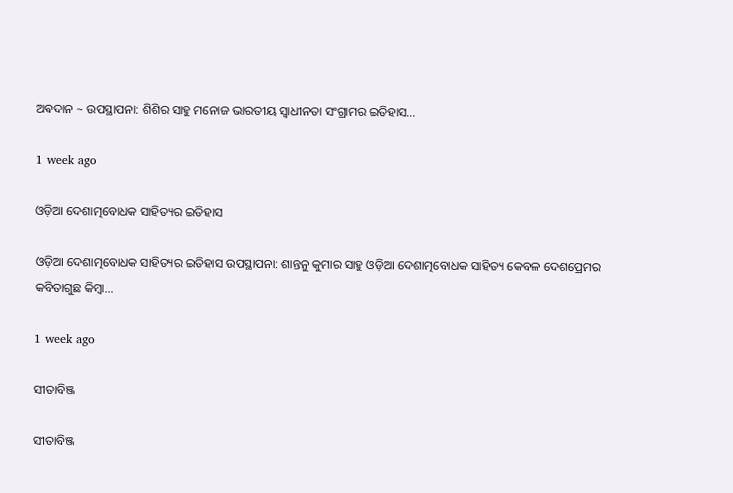ଅଵଦାନ ~ ଉପସ୍ଥାପନା: ଶିଶିର ସାହୁ ମନୋଜ ଭାରତୀୟ ସ୍ଵାଧୀନତା ସଂଗ୍ରାମର ଇତିହାସ…

1 week ago

ଓଡ଼ିଆ ଦେଶାତ୍ମବୋଧକ ସାହିତ୍ୟର ଇତିହାସ

ଓଡ଼ିଆ ଦେଶାତ୍ମବୋଧକ ସାହିତ୍ୟର ଇତିହାସ ଉପସ୍ଥାପନା: ଶାନ୍ତନୁ କୁମାର ସାହୁ ଓଡ଼ିଆ ଦେଶାତ୍ମବୋଧକ ସାହିତ୍ୟ କେବଳ ଦେଶପ୍ରେମର କବିତାଗୁଛ କିମ୍ବା…

1 week ago

ସୀତାବିଞ୍ଜ

ସୀତାବିଞ୍ଜ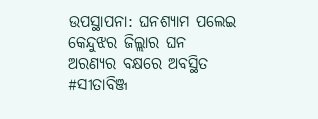ଉପସ୍ଥାପନା: ଘନଶ୍ୟାମ ପଲେଇ କେନ୍ଦୁଝର ଜିଲ୍ଲାର ଘନ ଅରଣ୍ୟର ବକ୍ଷରେ ଅବସ୍ଥିତ #ସୀତାବିଞ୍ଜ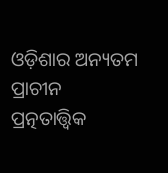ଓଡ଼ିଶାର ଅନ୍ୟତମ ପ୍ରାଚୀନ ପ୍ରତ୍ନତାତ୍ତ୍ୱିକ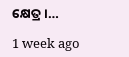କ୍ଷେତ୍ର।…

1 week ago